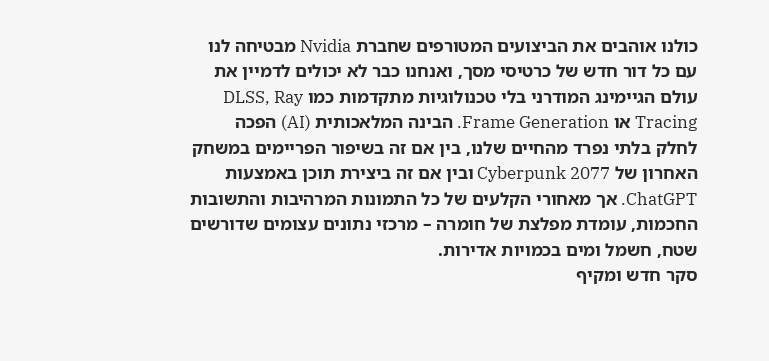כולנו אוהבים את הביצועים המטורפים שחברת Nvidia מבטיחה לנו עם כל דור חדש של כרטיסי מסך, ואנחנו כבר לא יכולים לדמיין את עולם הגיימינג המודרני בלי טכנולוגיות מתקדמות כמו DLSS, Ray Tracing או Frame Generation. הבינה המלאכותית (AI) הפכה לחלק בלתי נפרד מהחיים שלנו, בין אם זה בשיפור הפריימים במשחק האחרון של Cyberpunk 2077 ובין אם זה ביצירת תוכן באמצעות ChatGPT. אך מאחורי הקלעים של כל התמונות המרהיבות והתשובות החכמות, עומדת מפלצת של חומרה – מרכזי נתונים עצומים שדורשים שטח, חשמל ומים בכמויות אדירות.
סקר חדש ומקיף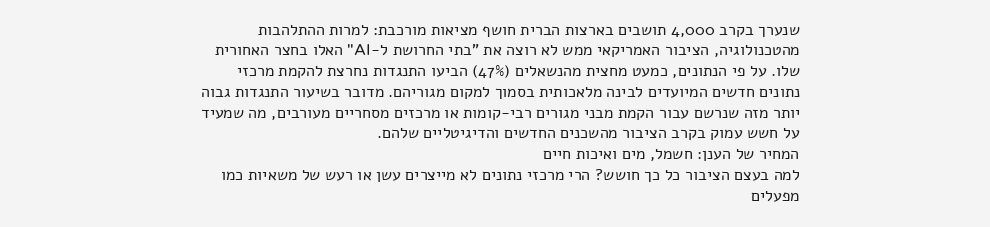שנערך בקרב 4,000 תושבים בארצות הברית חושף מציאות מורכבת: למרות ההתלהבות מהטכנולוגיה, הציבור האמריקאי ממש לא רוצה את "בתי החרושת ל-AI" האלו בחצר האחורית שלו. על פי הנתונים, כמעט מחצית מהנשאלים (47%) הביעו התנגדות נחרצת להקמת מרכזי נתונים חדשים המיועדים לבינה מלאכותית בסמוך למקום מגוריהם. מדובר בשיעור התנגדות גבוה יותר מזה שנרשם עבור הקמת מבני מגורים רבי-קומות או מרכזים מסחריים מעורבים, מה שמעיד על חשש עמוק בקרב הציבור מהשכנים החדשים והדיגיטליים שלהם.
המחיר של הענן: חשמל, מים ואיכות חיים
למה בעצם הציבור כל כך חושש? הרי מרכזי נתונים לא מייצרים עשן או רעש של משאיות כמו מפעלים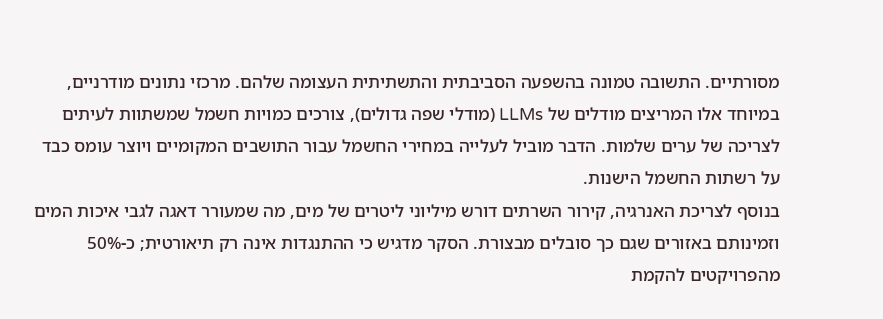מסורתיים. התשובה טמונה בהשפעה הסביבתית והתשתיתית העצומה שלהם. מרכזי נתונים מודרניים, במיוחד אלו המריצים מודלים של LLMs (מודלי שפה גדולים), צורכים כמויות חשמל שמשתוות לעיתים לצריכה של ערים שלמות. הדבר מוביל לעלייה במחירי החשמל עבור התושבים המקומיים ויוצר עומס כבד על רשתות החשמל הישנות.
בנוסף לצריכת האנרגיה, קירור השרתים דורש מיליוני ליטרים של מים, מה שמעורר דאגה לגבי איכות המים וזמינותם באזורים שגם כך סובלים מבצורת. הסקר מדגיש כי ההתנגדות אינה רק תיאורטית; כ-50% מהפרויקטים להקמת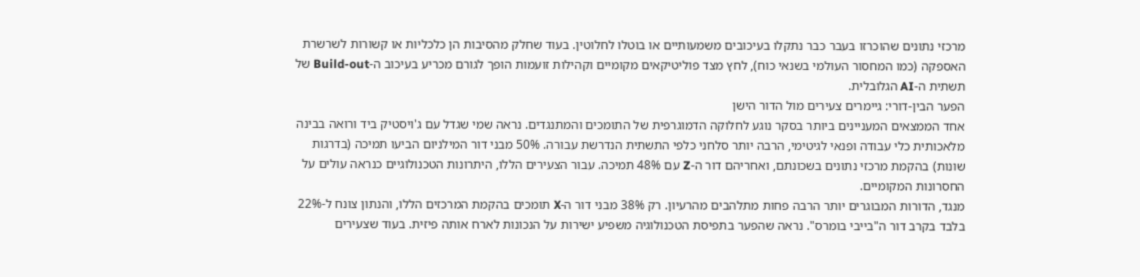מרכזי נתונים שהוכרזו בעבר כבר נתקלו בעיכובים משמעותיים או בוטלו לחלוטין. בעוד שחלק מהסיבות הן כלכליות או קשורות לשרשרת האספקה (כמו המחסור העולמי בשנאי כוח), לחץ מצד פוליטיקאים מקומיים וקהילות זועמות הופך לגורם מכריע בעיכוב ה-Build-out של תשתית ה-AI הגלובלית.
הפער הבין-דורי: גיימרים צעירים מול הדור הישן
אחד הממצאים המעניינים ביותר בסקר נוגע לחלוקה הדמוגרפית של התומכים והמתנגדים. נראה שמי שגדל עם ג'ויסטיק ביד ורואה בבינה מלאכותית כלי עבודה ופנאי לגיטימי, הרבה יותר סלחני כלפי התשתית הנדרשת עבורה. 50% מבני דור המילניום הביעו תמיכה (בדרגות שונות) בהקמת מרכזי נתונים בשכונתם, ואחריהם דור ה-Z עם 48% תמיכה. עבור הצעירים הללו, היתרונות הטכנולוגיים כנראה עולים על החסרונות המקומיים.
מנגד, הדורות המבוגרים יותר הרבה פחות מתלהבים מהרעיון. רק 38% מבני דור ה-X תומכים בהקמת המרכזים הללו, והנתון צונח ל-22% בלבד בקרב דור ה"בייבי בומרס". נראה שהפער בתפיסת הטכנולוגיה משפיע ישירות על הנכונות לארח אותה פיזית. בעוד שצעירים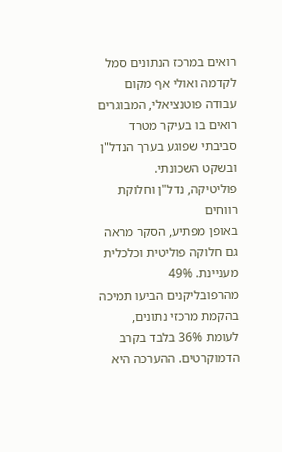רואים במרכז הנתונים סמל לקדמה ואולי אף מקום עבודה פוטנציאלי, המבוגרים רואים בו בעיקר מטרד סביבתי שפוגע בערך הנדל"ן ובשקט השכונתי.
פוליטיקה, נדל"ן וחלוקת רווחים
באופן מפתיע, הסקר מראה גם חלוקה פוליטית וכלכלית מעניינת. 49% מהרפובליקנים הביעו תמיכה בהקמת מרכזי נתונים, לעומת 36% בלבד בקרב הדמוקרטים. ההערכה היא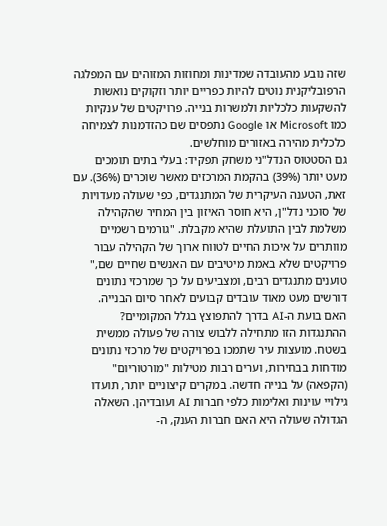שזה נובע מהעובדה שמדינות ומחוזות המזוהים עם המפלגה הרפובליקנית נוטים להיות כפריים יותר וזקוקים נואשות להשקעות כלכליות ולמשרות בנייה. פרויקטים של ענקיות כמו Microsoft או Google נתפסים שם כהזדמנות לצמיחה כלכלית מהירה באזורים מוחלשים.
גם הסטטוס הנדל"ני משחק תפקיד: בעלי בתים תומכים מעט יותר (39%) בהקמת המרכזים מאשר שוכרים (36%). עם זאת, הטענה העיקרית של המתנגדים, כפי שעולה מעדויות של סוכני נדל"ן, היא חוסר האיזון בין המחיר שהקהילה משלמת לבין התועלת שהיא מקבלת. "גורמים רשמיים מוותרים על איכות החיים לטווח ארוך של הקהילה עבור פרויקטים שלא באמת מיטיבים עם האנשים שחיים שם," טוענים מתנגדים רבים, ומצביעים על כך שמרכזי נתונים דורשים מעט מאוד עובדים קבועים לאחר סיום הבנייה.
האם בועת ה-AI בדרך להתפוצץ בגלל המקומיים?
ההתנגדות הזו מתחילה ללבוש צורה של פעולה ממשית בשטח. מועצות עיר שתמכו בפרויקטים של מרכזי נתונים מודחות בבחירות, וערים רבות מטילות "מורטוריום" (הקפאה) על בנייה חדשה. במקרים קיצוניים יותר, תועדו גילויי עוינות ואלימות כלפי חברות AI ועובדיהן. השאלה הגדולה שעולה היא האם חברות הענק, ה-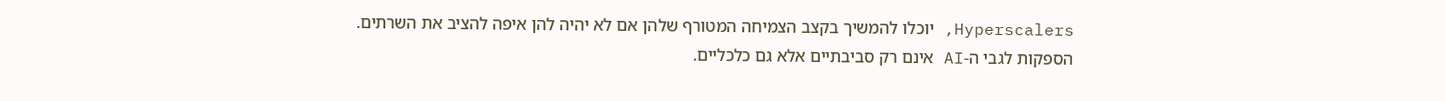Hyperscalers, יוכלו להמשיך בקצב הצמיחה המטורף שלהן אם לא יהיה להן איפה להציב את השרתים.
הספקות לגבי ה-AI אינם רק סביבתיים אלא גם כלכליים.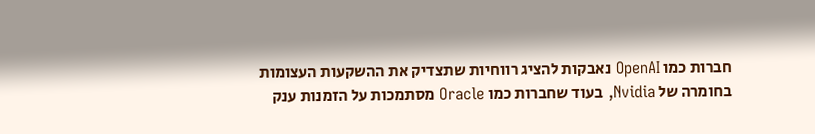חברות כמו OpenAI נאבקות להציג רווחיות שתצדיק את ההשקעות העצומות בחומרה של Nvidia, בעוד שחברות כמו Oracle מסתמכות על הזמנות ענק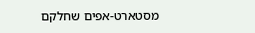מסטארט-אפים שחלקם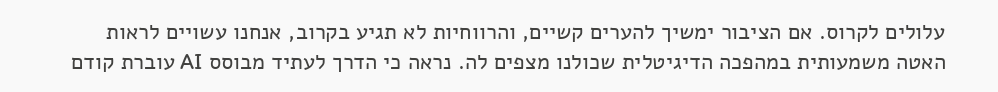עלולים לקרוס. אם הציבור ימשיך להערים קשיים, והרווחיות לא תגיע בקרוב, אנחנו עשויים לראות האטה משמעותית במהפכה הדיגיטלית שכולנו מצפים לה. נראה כי הדרך לעתיד מבוסס AI עוברת קודם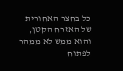כל בחצר האחורית של האזרח הקטן, והוא ממש לא ממהר לפתוח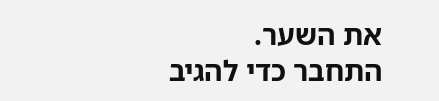את השער.
התחבר כדי להגיב